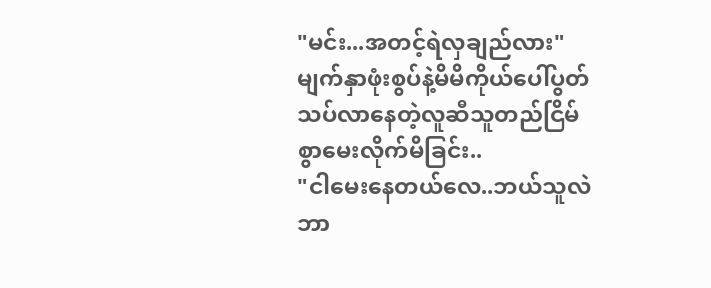"မင်း...အတင့်ရဲလှချည်လား"
မျက်နှာဖုံးစွပ်နဲ့မိမိကိုယ်ပေါ်ပွတ်သပ်လာနေတဲ့လူဆီသူတည်ငြိမ်စွာမေးလိုက်မိခြင်း..
"ငါမေးနေတယ်လေ..ဘယ်သူလဲ ဘာ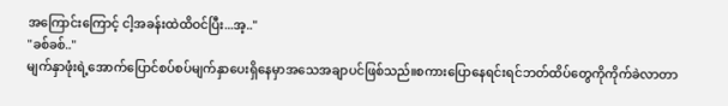အကြောင်းကြောင့် ငါ့အခန်းထဲထိဝင်ပြီး...အ့.."
"ခစ်ခစ်.."
မျက်နှာဖုံးရဲ့အောက်ပြောင်စပ်စပ်မျက်နှာပေးရှိနေမှာအသေအချာပင်ဖြစ်သည်။စကားပြောနေရင်းရင်ဘတ်ထိပ်တွေကိုကိုက်ခဲလာတာ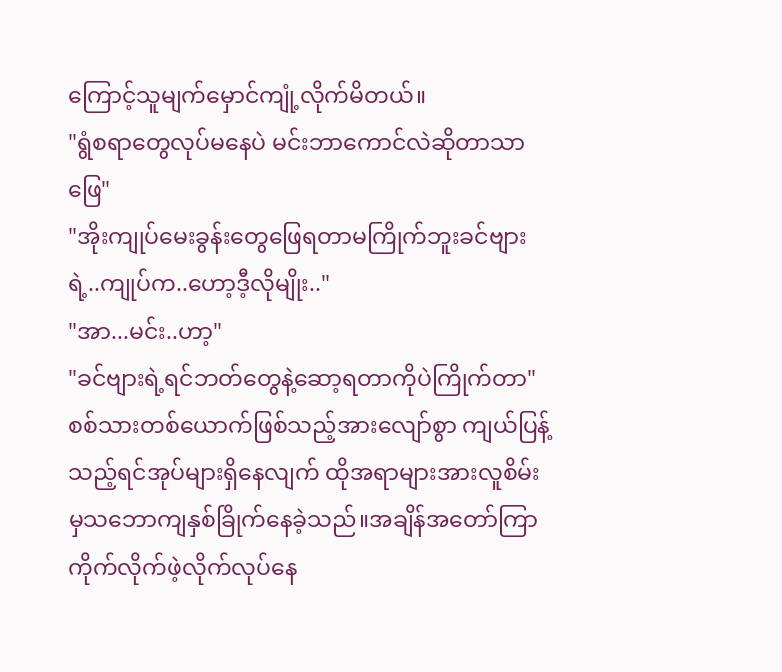ကြောင့်သူမျက်မှောင်ကျုံ့လိုက်မိတယ်။
"ရွံစရာတွေလုပ်မနေပဲ မင်းဘာကောင်လဲဆိုတာသာဖြေ"
"အိုးကျုပ်မေးခွန်းတွေဖြေရတာမကြိုက်ဘူးခင်ဗျားရဲ့..ကျုပ်က..ဟော့ဒီ့လိုမျိုး.."
"အာ...မင်း..ဟာ့"
"ခင်ဗျားရဲ့ရင်ဘတ်တွေနဲ့ဆော့ရတာကိုပဲကြိုက်တာ"
စစ်သားတစ်ယောက်ဖြစ်သည့်အားလျော်စွာ ကျယ်ပြန့်သည့်ရင်အုပ်များရှိနေလျက် ထိုအရာများအားလူစိမ်းမှသဘောကျနှစ်ခြိုက်နေခဲ့သည်။အချိန်အတော်ကြာကိုက်လိုက်ဖဲ့လိုက်လုပ်နေ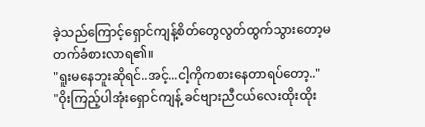ခဲ့သည်ကြောင့်ရှောင်ကျန့်စိတ်တွေလွတ်ထွက်သွားတော့မတက်ခံစားလာရ၏။
"ရူးမနေဘူးဆိုရင်..အင့်...ငါ့ကိုကစားနေတာရပ်တော့.."
"ဝိုးကြည့်ပါအုံးရှောင်ကျန့် ခင်ဗျားညီငယ်လေးထိုးထိုး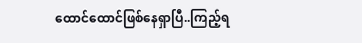ထောင်ထောင်ဖြစ်နေရှာပြီ..ကြည့်ရ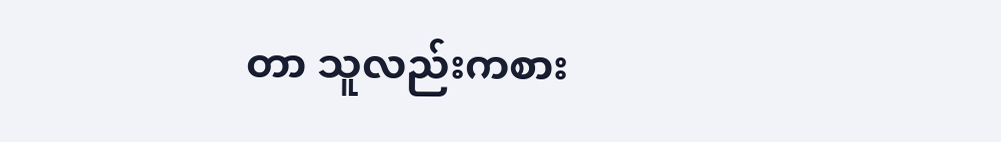တာ သူလည်းကစား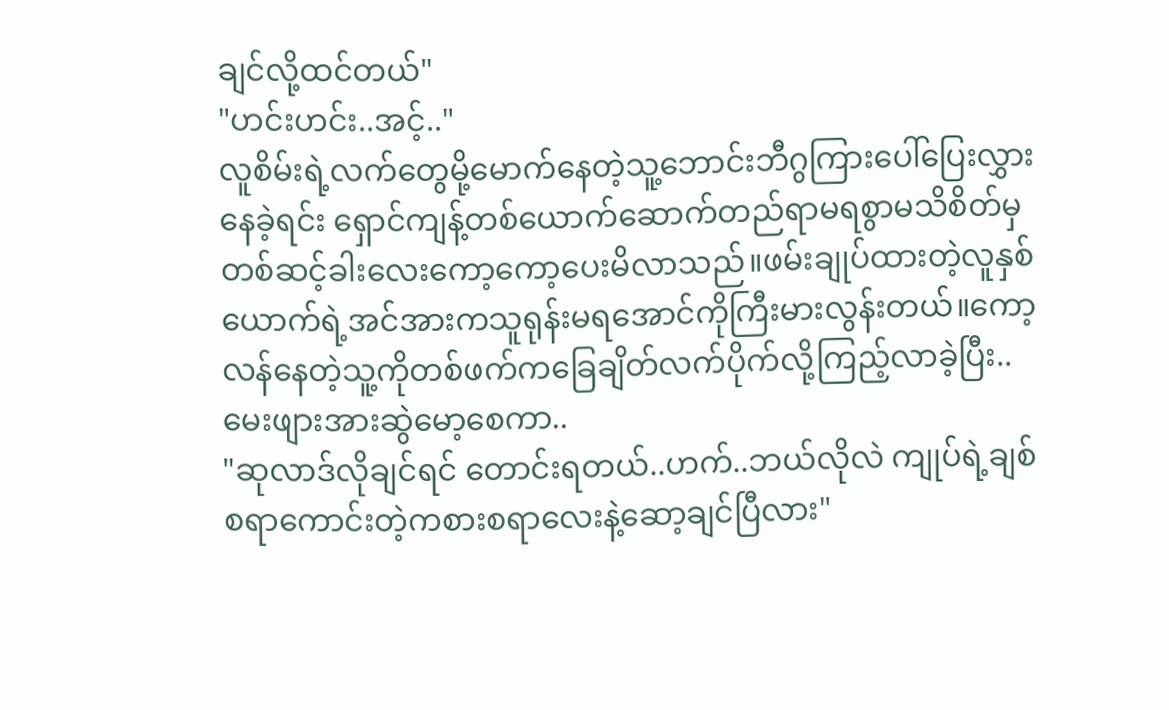ချင်လို့ထင်တယ်"
"ဟင်းဟင်း..အင့်.."
လူစိမ်းရဲ့လက်တွေမို့မောက်နေတဲ့သူ့ဘောင်းဘီဂွကြားပေါ်ပြေးလွှားနေခဲ့ရင်း ရှောင်ကျန့်တစ်ယောက်ဆောက်တည်ရာမရစွာမသိစိတ်မှတစ်ဆင့်ခါးလေးကော့ကော့ပေးမိလာသည်။ဖမ်းချုပ်ထားတဲ့လူနှစ်ယောက်ရဲ့အင်အားကသူရုန်းမရအောင်ကိုကြီးမားလွန်းတယ်။ကော့လန်နေတဲ့သူ့ကိုတစ်ဖက်ကခြေချိတ်လက်ပိုက်လို့ကြည့်လာခဲ့ပြီး..မေးဖျားအားဆွဲမော့စေကာ..
"ဆုလာဒ်လိုချင်ရင် တောင်းရတယ်..ဟက်..ဘယ်လိုလဲ ကျုပ်ရဲ့ချစ်စရာကောင်းတဲ့ကစားစရာလေးနဲ့ဆော့ချင်ပြီလား"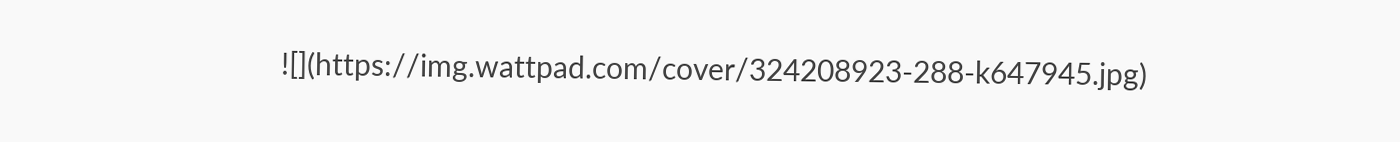![](https://img.wattpad.com/cover/324208923-288-k647945.jpg)